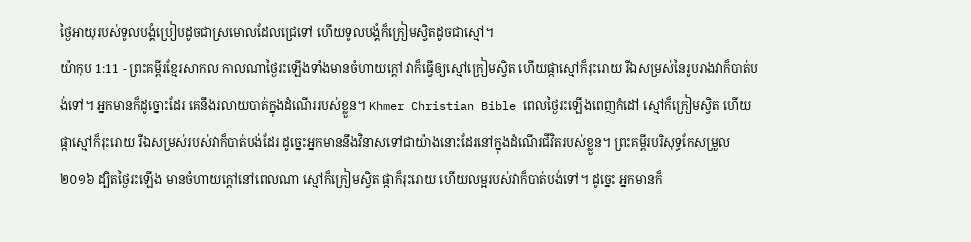ថ្ងៃអាយុរបស់ទូលបង្គំប្រៀបដូចជាស្រមោលដែលជ្រេទៅ ហើយទូលបង្គំក៏ក្រៀមស្វិតដូចជាស្មៅ។
យ៉ាកុប 1:11 - ព្រះគម្ពីរខ្មែរសាកល កាលណាថ្ងៃរះឡើងទាំងមានចំហាយក្ដៅ វាក៏ធ្វើឲ្យស្មៅក្រៀមស្វិត ហើយផ្កាស្មៅក៏រុះរោយ រីឯសម្រស់នៃរូបរាងវាក៏បាត់បង់ទៅ។ អ្នកមានក៏ដូច្នោះដែរ គេនឹងរលាយបាត់ក្នុងដំណើររបស់ខ្លួន។ Khmer Christian Bible ពេលថ្ងៃរះឡើងពេញកំដៅ ស្មៅក៏ក្រៀមស្វិត ហើយផ្កាស្មៅក៏រុះរោយ រីឯសម្រស់របស់វាក៏បាត់បង់ដែរ ដូច្នេះអ្នកមាននឹងវិនាសទៅជាយ៉ាងនោះដែរនៅក្នុងដំណើរជីវិតរបស់ខ្លួន។ ព្រះគម្ពីរបរិសុទ្ធកែសម្រួល ២០១៦ ដ្បិតថ្ងៃរះឡើង មានចំហាយក្តៅនៅពេលណា ស្មៅក៏ក្រៀមស្វិត ផ្កាក៏រុះរោយ ហើយលម្អរបស់វាក៏បាត់បង់ទៅ។ ដូច្នេះ អ្នកមានក៏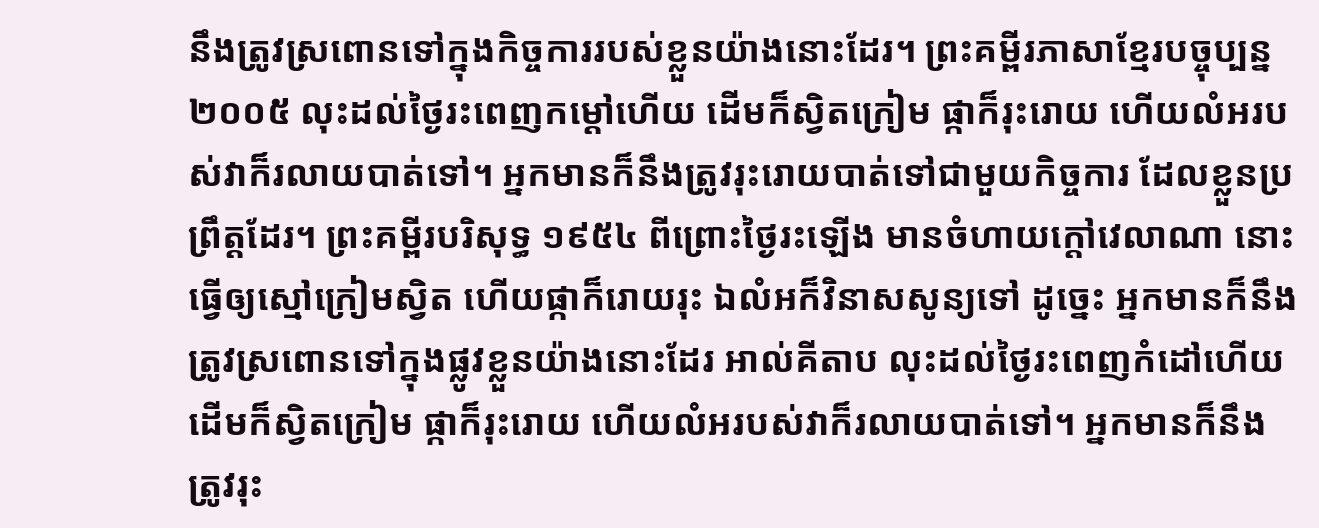នឹងត្រូវស្រពោនទៅក្នុងកិច្ចការរបស់ខ្លួនយ៉ាងនោះដែរ។ ព្រះគម្ពីរភាសាខ្មែរបច្ចុប្បន្ន ២០០៥ លុះដល់ថ្ងៃរះពេញកម្ដៅហើយ ដើមក៏ស្វិតក្រៀម ផ្កាក៏រុះរោយ ហើយលំអរបស់វាក៏រលាយបាត់ទៅ។ អ្នកមានក៏នឹងត្រូវរុះរោយបាត់ទៅជាមួយកិច្ចការ ដែលខ្លួនប្រព្រឹត្តដែរ។ ព្រះគម្ពីរបរិសុទ្ធ ១៩៥៤ ពីព្រោះថ្ងៃរះឡើង មានចំហាយក្តៅវេលាណា នោះធ្វើឲ្យស្មៅក្រៀមស្វិត ហើយផ្កាក៏រោយរុះ ឯលំអក៏វិនាសសូន្យទៅ ដូច្នេះ អ្នកមានក៏នឹងត្រូវស្រពោនទៅក្នុងផ្លូវខ្លួនយ៉ាងនោះដែរ អាល់គីតាប លុះដល់ថ្ងៃរះពេញកំដៅហើយ ដើមក៏ស្វិតក្រៀម ផ្កាក៏រុះរោយ ហើយលំអរបស់វាក៏រលាយបាត់ទៅ។ អ្នកមានក៏នឹងត្រូវរុះ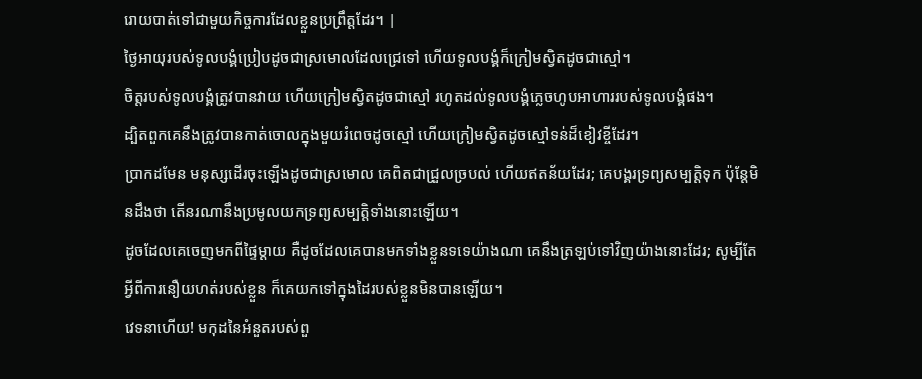រោយបាត់ទៅជាមួយកិច្ចការដែលខ្លួនប្រព្រឹត្ដដែរ។ |
ថ្ងៃអាយុរបស់ទូលបង្គំប្រៀបដូចជាស្រមោលដែលជ្រេទៅ ហើយទូលបង្គំក៏ក្រៀមស្វិតដូចជាស្មៅ។
ចិត្តរបស់ទូលបង្គំត្រូវបានវាយ ហើយក្រៀមស្វិតដូចជាស្មៅ រហូតដល់ទូលបង្គំភ្លេចហូបអាហាររបស់ទូលបង្គំផង។
ដ្បិតពួកគេនឹងត្រូវបានកាត់ចោលក្នុងមួយរំពេចដូចស្មៅ ហើយក្រៀមស្វិតដូចស្មៅទន់ដ៏ខៀវខ្ចីដែរ។
ប្រាកដមែន មនុស្សដើរចុះឡើងដូចជាស្រមោល គេពិតជាជ្រួលច្របល់ ហើយឥតន័យដែរ; គេបង្គរទ្រព្យសម្បត្តិទុក ប៉ុន្តែមិនដឹងថា តើនរណានឹងប្រមូលយកទ្រព្យសម្បត្តិទាំងនោះឡើយ។
ដូចដែលគេចេញមកពីផ្ទៃម្ដាយ គឺដូចដែលគេបានមកទាំងខ្លួនទទេយ៉ាងណា គេនឹងត្រឡប់ទៅវិញយ៉ាងនោះដែរ; សូម្បីតែអ្វីពីការនឿយហត់របស់ខ្លួន ក៏គេយកទៅក្នុងដៃរបស់ខ្លួនមិនបានឡើយ។
វេទនាហើយ! មកុដនៃអំនួតរបស់ពួ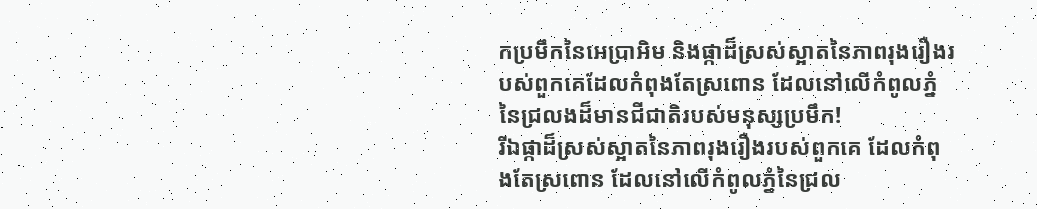កប្រមឹកនៃអេប្រាអិម និងផ្កាដ៏ស្រស់ស្អាតនៃភាពរុងរឿងរបស់ពួកគេដែលកំពុងតែស្រពោន ដែលនៅលើកំពូលភ្នំនៃជ្រលងដ៏មានជីជាតិរបស់មនុស្សប្រមឹក!
រីឯផ្កាដ៏ស្រស់ស្អាតនៃភាពរុងរឿងរបស់ពួកគេ ដែលកំពុងតែស្រពោន ដែលនៅលើកំពូលភ្នំនៃជ្រល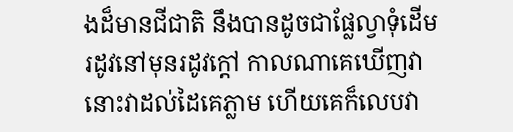ងដ៏មានជីជាតិ នឹងបានដូចជាផ្លែល្វាទុំដើមរដូវនៅមុនរដូវក្ដៅ កាលណាគេឃើញវា នោះវាដល់ដៃគេភ្លាម ហើយគេក៏លេបវា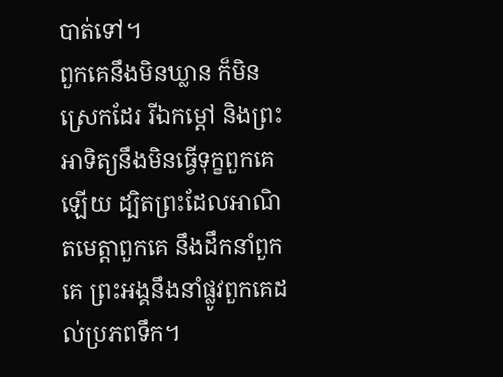បាត់ទៅ។
ពួកគេនឹងមិនឃ្លាន ក៏មិនស្រេកដែរ រីឯកម្ដៅ និងព្រះអាទិត្យនឹងមិនធ្វើទុក្ខពួកគេឡើយ ដ្បិតព្រះដែលអាណិតមេត្តាពួកគេ នឹងដឹកនាំពួកគេ ព្រះអង្គនឹងនាំផ្លូវពួកគេដល់ប្រភពទឹក។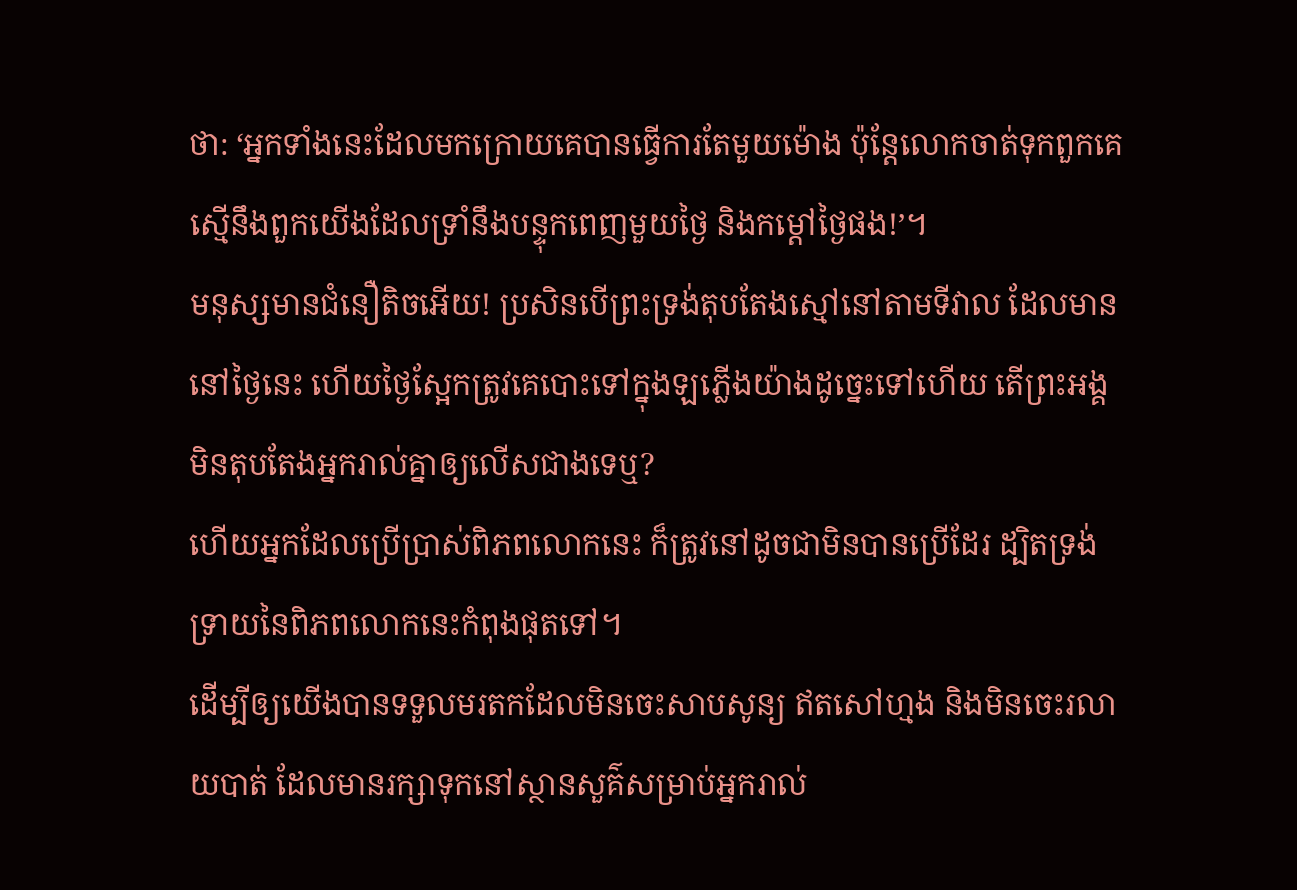ថា: ‘អ្នកទាំងនេះដែលមកក្រោយគេបានធ្វើការតែមួយម៉ោង ប៉ុន្តែលោកចាត់ទុកពួកគេស្មើនឹងពួកយើងដែលទ្រាំនឹងបន្ទុកពេញមួយថ្ងៃ និងកម្ដៅថ្ងៃផង!’។
មនុស្សមានជំនឿតិចអើយ! ប្រសិនបើព្រះទ្រង់តុបតែងស្មៅនៅតាមទីវាល ដែលមាននៅថ្ងៃនេះ ហើយថ្ងៃស្អែកត្រូវគេបោះទៅក្នុងឡភ្លើងយ៉ាងដូច្នេះទៅហើយ តើព្រះអង្គមិនតុបតែងអ្នករាល់គ្នាឲ្យលើសជាងទេឬ?
ហើយអ្នកដែលប្រើប្រាស់ពិភពលោកនេះ ក៏ត្រូវនៅដូចជាមិនបានប្រើដែរ ដ្បិតទ្រង់ទ្រាយនៃពិភពលោកនេះកំពុងផុតទៅ។
ដើម្បីឲ្យយើងបានទទួលមរតកដែលមិនចេះសាបសូន្យ ឥតសៅហ្មង និងមិនចេះរលាយបាត់ ដែលមានរក្សាទុកនៅស្ថានសួគ៌សម្រាប់អ្នករាល់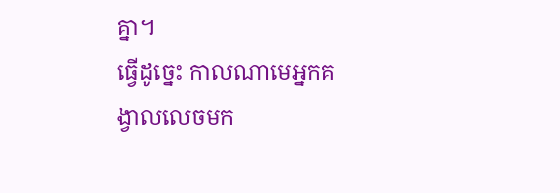គ្នា។
ធ្វើដូច្នេះ កាលណាមេអ្នកគង្វាលលេចមក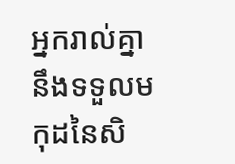អ្នករាល់គ្នានឹងទទួលមកុដនៃសិ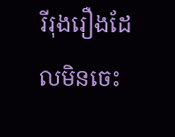រីរុងរឿងដែលមិនចេះ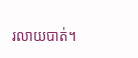រលាយបាត់។